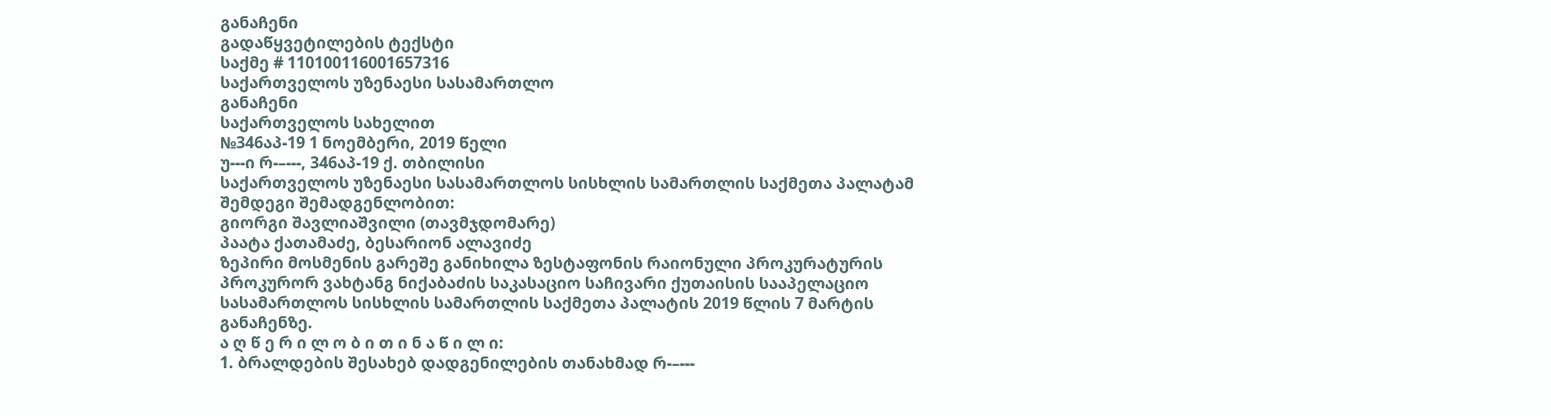განაჩენი
გადაწყვეტილების ტექსტი
საქმე # 110100116001657316
საქართველოს უზენაესი სასამართლო
განაჩენი
საქართველოს სახელით
№346აპ-19 1 ნოემბერი, 2019 წელი
უ---ი რ-–---, 346აპ-19 ქ. თბილისი
საქართველოს უზენაესი სასამართლოს სისხლის სამართლის საქმეთა პალატამ შემდეგი შემადგენლობით:
გიორგი შავლიაშვილი (თავმჯდომარე)
პაატა ქათამაძე, ბესარიონ ალავიძე
ზეპირი მოსმენის გარეშე განიხილა ზესტაფონის რაიონული პროკურატურის პროკურორ ვახტანგ ნიქაბაძის საკასაციო საჩივარი ქუთაისის სააპელაციო სასამართლოს სისხლის სამართლის საქმეთა პალატის 2019 წლის 7 მარტის განაჩენზე.
ა ღ წ ე რ ი ლ ო ბ ი თ ი ნ ა წ ი ლ ი:
1. ბრალდების შესახებ დადგენილების თანახმად რ-–---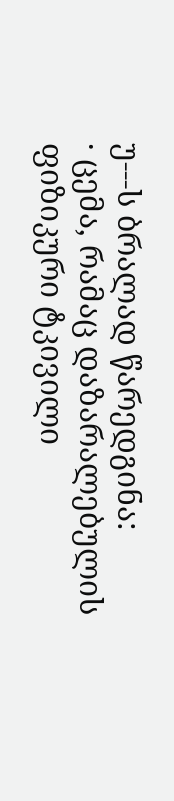უ---ს ბრალად წარედგინა:
· ცემა, რამაც დაზარალებულის ფიზიკური ტკივილი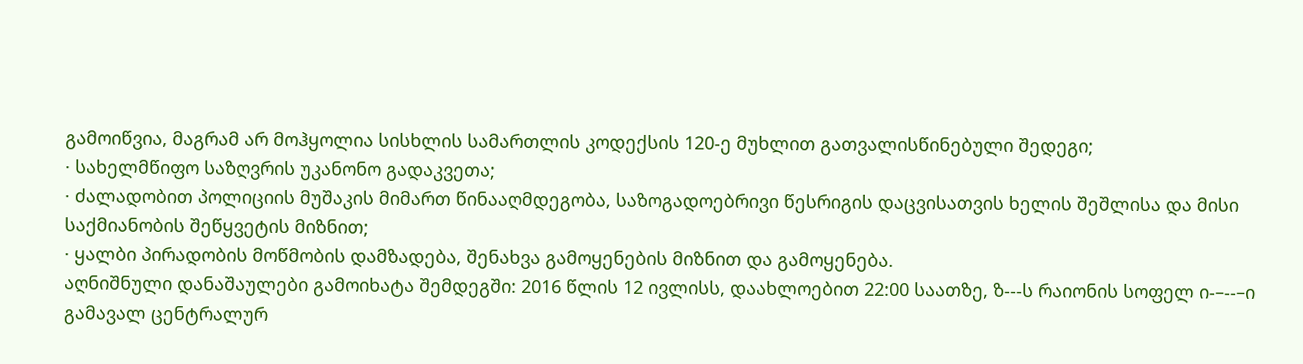გამოიწვია, მაგრამ არ მოჰყოლია სისხლის სამართლის კოდექსის 120-ე მუხლით გათვალისწინებული შედეგი;
· სახელმწიფო საზღვრის უკანონო გადაკვეთა;
· ძალადობით პოლიციის მუშაკის მიმართ წინააღმდეგობა, საზოგადოებრივი წესრიგის დაცვისათვის ხელის შეშლისა და მისი საქმიანობის შეწყვეტის მიზნით;
· ყალბი პირადობის მოწმობის დამზადება, შენახვა გამოყენების მიზნით და გამოყენება.
აღნიშნული დანაშაულები გამოიხატა შემდეგში: 2016 წლის 12 ივლისს, დაახლოებით 22:00 საათზე, ზ---ს რაიონის სოფელ ი-–--–ი გამავალ ცენტრალურ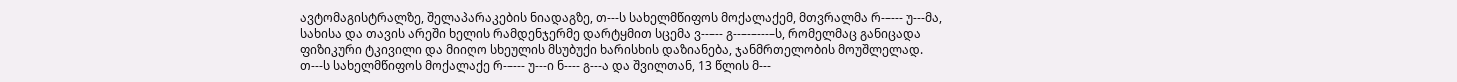ავტომაგისტრალზე, შელაპარაკების ნიადაგზე, თ---ს სახელმწიფოს მოქალაქემ, მთვრალმა რ-–--- უ---მა, სახისა და თავის არეში ხელის რამდენჯერმე დარტყმით სცემა ვ--–-- გ--–-–---–ს, რომელმაც განიცადა ფიზიკური ტკივილი და მიიღო სხეულის მსუბუქი ხარისხის დაზიანება, ჯანმრთელობის მოუშლელად.
თ---ს სახელმწიფოს მოქალაქე რ-–--- უ---ი ნ---- გ---ა და შვილთან, 13 წლის მ---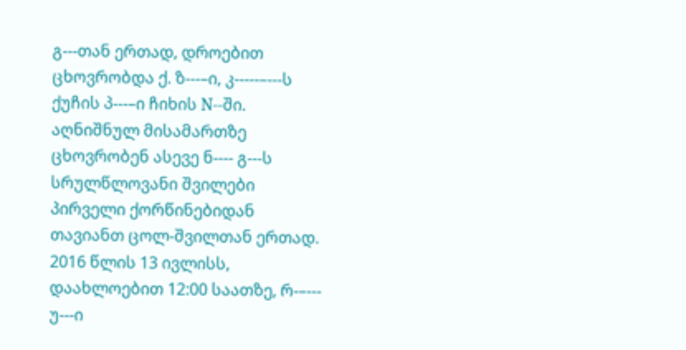გ---თან ერთად, დროებით ცხოვრობდა ქ. ზ---–ი, კ-----–---ს ქუჩის პ---–ი ჩიხის N--ში. აღნიშნულ მისამართზე ცხოვრობენ ასევე ნ---- გ---ს სრულწლოვანი შვილები პირველი ქორწინებიდან თავიანთ ცოლ-შვილთან ერთად. 2016 წლის 13 ივლისს, დაახლოებით 12:00 საათზე, რ-–--- უ---ი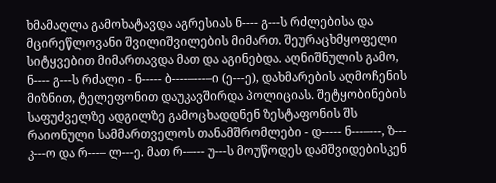ხმამაღლა გამოხატავდა აგრესიას ნ---- გ---ს რძლებისა და მცირეწლოვანი შვილიშვილების მიმართ. შეურაცხმყოფელი სიტყვებით მიმართავდა მათ და აგინებდა. აღნიშნულის გამო, ნ---- გ---ს რძალი - ნ----- ბ----–---–ი (ე---ე), დახმარების აღმოჩენის მიზნით, ტელეფონით დაუკავშირდა პოლიციას. შეტყობინების საფუძველზე ადგილზე გამოცხადდნენ ზესტაფონის შს რაიონული სამმართველოს თანამშრომლები - დ----- ნ---–---, ზ--- კ---ო და რ---– ლ---ე. მათ რ-–--- უ---ს მოუწოდეს დამშვიდებისკენ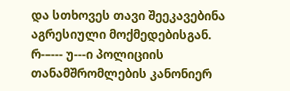და სთხოვეს თავი შეეკავებინა აგრესიული მოქმედებისგან. რ-–--- უ---ი პოლიციის თანამშრომლების კანონიერ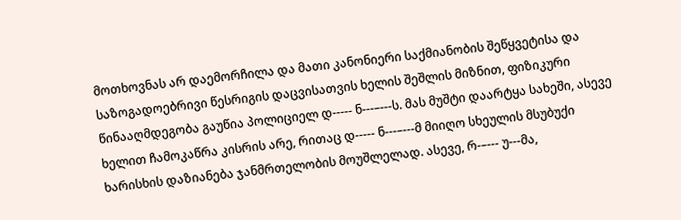მოთხოვნას არ დაემორჩილა და მათი კანონიერი საქმიანობის შეწყვეტისა და საზოგადოებრივი წესრიგის დაცვისათვის ხელის შეშლის მიზნით, ფიზიკური წინააღმდეგობა გაუწია პოლიციელ დ----- ნ---–---ს. მას მუშტი დაარტყა სახეში, ასევე ხელით ჩამოკაწრა კისრის არე, რითაც დ----- ნ---–---მ მიიღო სხეულის მსუბუქი ხარისხის დაზიანება ჯანმრთელობის მოუშლელად. ასევე, რ-–--- უ---მა,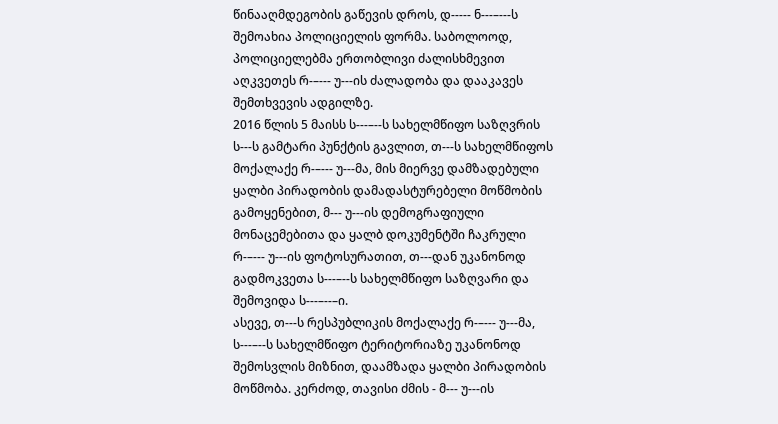წინააღმდეგობის გაწევის დროს, დ----- ნ---–---ს შემოახია პოლიციელის ფორმა. საბოლოოდ, პოლიციელებმა ერთობლივი ძალისხმევით აღკვეთეს რ-–--- უ---ის ძალადობა და დააკავეს შემთხვევის ადგილზე.
2016 წლის 5 მაისს ს---–--ს სახელმწიფო საზღვრის ს---ს გამტარი პუნქტის გავლით, თ---ს სახელმწიფოს მოქალაქე რ-–--- უ---მა, მის მიერვე დამზადებული ყალბი პირადობის დამადასტურებელი მოწმობის გამოყენებით, მ--- უ---ის დემოგრაფიული მონაცემებითა და ყალბ დოკუმენტში ჩაკრული რ-–--- უ---ის ფოტოსურათით, თ---დან უკანონოდ გადმოკვეთა ს---–--ს სახელმწიფო საზღვარი და შემოვიდა ს---–--–ი.
ასევე, თ---ს რესპუბლიკის მოქალაქე რ-–--- უ---მა, ს---–--ს სახელმწიფო ტერიტორიაზე უკანონოდ შემოსვლის მიზნით, დაამზადა ყალბი პირადობის მოწმობა. კერძოდ, თავისი ძმის - მ--- უ---ის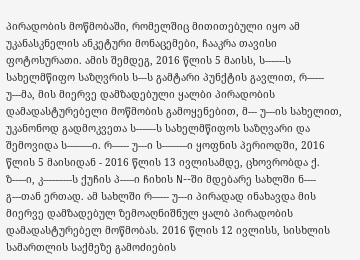პირადობის მოწმობაში, რომელშიც მითითებული იყო ამ უკანასკნელის ანკეტური მონაცემები, ჩააკრა თავისი ფოტოსურათი. ამის შემდეგ, 2016 წლის 5 მაისს, ს---–--ს სახელმწიფო საზღვრის ს---ს გამტარი პუნქტის გავლით, რ-–--- უ---მა, მის მიერვე დამზადებული ყალბი პირადობის დამადასტურებელი მოწმობის გამოყენებით, მ--- უ---ის სახელით, უკანონოდ გადმოკვეთა ს---–--ს სახელმწიფოს საზღვარი და შემოვიდა ს---–--–ი. რ-–--- უ---ი ს---–--–ი ყოფნის პერიოდში, 2016 წლის 5 მაისიდან - 2016 წლის 13 ივლისამდე, ცხოვრობდა ქ. ზ---–ი, კ-----–---ს ქუჩის პ---–ი ჩიხის N--ში მდებარე სახლში ნ---- გ---თან ერთად. ამ სახლში რ-–--- უ---ი პირადად ინახავდა მის მიერვე დამზადებულ ზემოაღნიშნულ ყალბ პირადობის დამადასტურებელ მოწმობას. 2016 წლის 12 ივლისს, სისხლის სამართლის საქმეზე გამოძიების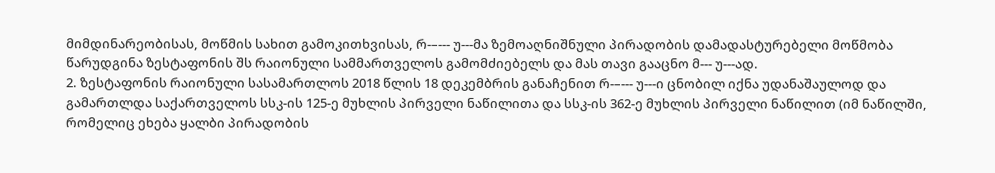მიმდინარეობისას, მოწმის სახით გამოკითხვისას, რ-–--- უ---მა ზემოაღნიშნული პირადობის დამადასტურებელი მოწმობა წარუდგინა ზესტაფონის შს რაიონული სამმართველოს გამომძიებელს და მას თავი გააცნო მ--- უ---ად.
2. ზესტაფონის რაიონული სასამართლოს 2018 წლის 18 დეკემბრის განაჩენით რ-–--- უ---ი ცნობილ იქნა უდანაშაულოდ და გამართლდა საქართველოს სსკ-ის 125-ე მუხლის პირველი ნაწილითა და სსკ-ის 362-ე მუხლის პირველი ნაწილით (იმ ნაწილში, რომელიც ეხება ყალბი პირადობის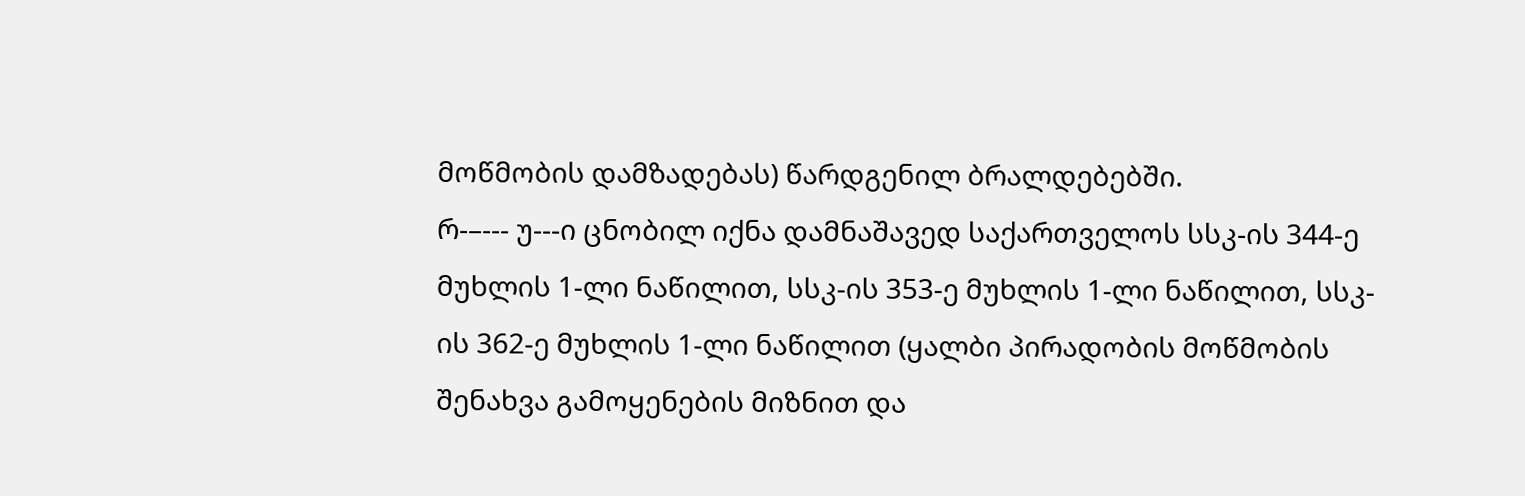მოწმობის დამზადებას) წარდგენილ ბრალდებებში.
რ-–--- უ---ი ცნობილ იქნა დამნაშავედ საქართველოს სსკ-ის 344-ე მუხლის 1-ლი ნაწილით, სსკ-ის 353-ე მუხლის 1-ლი ნაწილით, სსკ-ის 362-ე მუხლის 1-ლი ნაწილით (ყალბი პირადობის მოწმობის შენახვა გამოყენების მიზნით და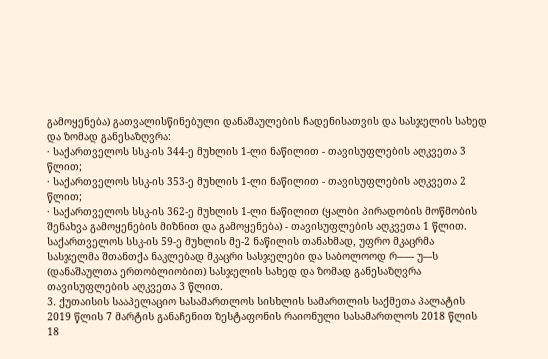გამოყენება) გათვალისწინებული დანაშაულების ჩადენისათვის და სასჯელის სახედ და ზომად განესაზღვრა:
· საქართველოს სსკ-ის 344-ე მუხლის 1-ლი ნაწილით - თავისუფლების აღკვეთა 3 წლით;
· საქართველოს სსკ-ის 353-ე მუხლის 1-ლი ნაწილით - თავისუფლების აღკვეთა 2 წლით;
· საქართველოს სსკ-ის 362-ე მუხლის 1-ლი ნაწილით (ყალბი პირადობის მოწმობის შენახვა გამოყენების მიზნით და გამოყენება) - თავისუფლების აღკვეთა 1 წლით.
საქართველოს სსკ-ის 59-ე მუხლის მე-2 ნაწილის თანახმად, უფრო მკაცრმა სასჯელმა შთანთქა ნაკლებად მკაცრი სასჯელები და საბოლოოდ რ-–--- უ---ს (დანაშაულთა ერთობლიობით) სასჯელის სახედ და ზომად განესაზღვრა თავისუფლების აღკვეთა 3 წლით.
3. ქუთაისის სააპელაციო სასამართლოს სისხლის სამართლის საქმეთა პალატის 2019 წლის 7 მარტის განაჩენით ზესტაფონის რაიონული სასამართლოს 2018 წლის 18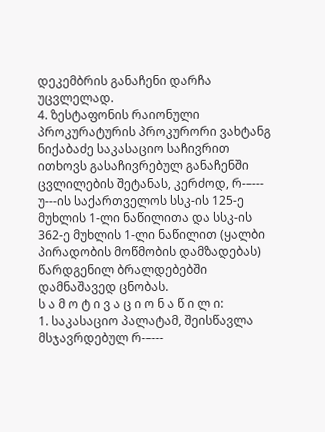დეკემბრის განაჩენი დარჩა უცვლელად.
4. ზესტაფონის რაიონული პროკურატურის პროკურორი ვახტანგ ნიქაბაძე საკასაციო საჩივრით ითხოვს გასაჩივრებულ განაჩენში ცვლილების შეტანას, კერძოდ, რ-–--- უ---ის საქართველოს სსკ-ის 125-ე მუხლის 1-ლი ნაწილითა და სსკ-ის 362-ე მუხლის 1-ლი ნაწილით (ყალბი პირადობის მოწმობის დამზადებას) წარდგენილ ბრალდებებში დამნაშავედ ცნობას.
ს ა მ ო ტ ი ვ ა ც ი ო ნ ა წ ი ლ ი:
1. საკასაციო პალატამ, შეისწავლა მსჯავრდებულ რ-–---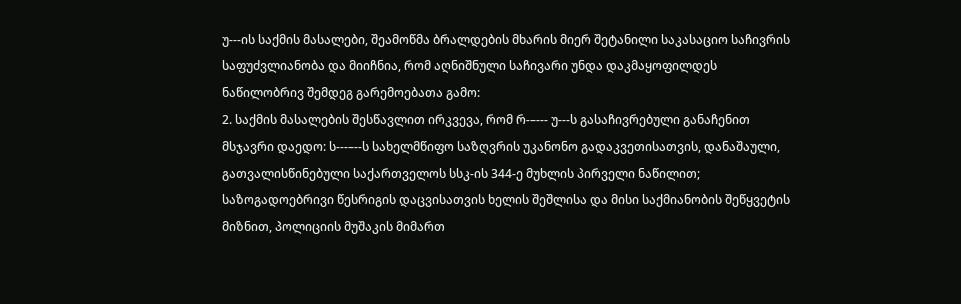უ---ის საქმის მასალები, შეამოწმა ბრალდების მხარის მიერ შეტანილი საკასაციო საჩივრის საფუძვლიანობა და მიიჩნია, რომ აღნიშნული საჩივარი უნდა დაკმაყოფილდეს ნაწილობრივ შემდეგ გარემოებათა გამო:
2. საქმის მასალების შესწავლით ირკვევა, რომ რ-–--- უ---ს გასაჩივრებული განაჩენით მსჯავრი დაედო: ს---–--ს სახელმწიფო საზღვრის უკანონო გადაკვეთისათვის, დანაშაული, გათვალისწინებული საქართველოს სსკ-ის 344-ე მუხლის პირველი ნაწილით; საზოგადოებრივი წესრიგის დაცვისათვის ხელის შეშლისა და მისი საქმიანობის შეწყვეტის მიზნით, პოლიციის მუშაკის მიმართ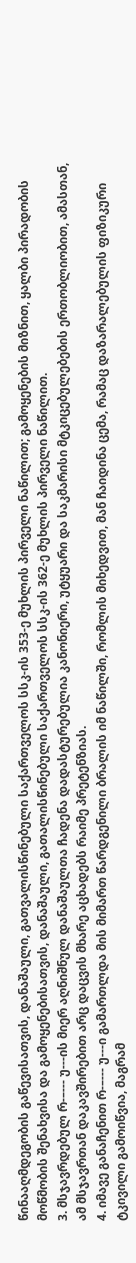წინააღმდეგობის გაწევისათვის, დანაშაული, გათვალისწინებული საქართველოს სსკ-ის 353-ე მუხლის პირველი ნაწილით; გამოყენების მიზნით, ყალბი პირადობის მოწმობის შენახვისა და გამოყენებისათვის, დანაშაული, გათალისწინებული საქართველოს სსკ-ის 362-ე მუხლის პირველი ნაწილით.
3. მსჯავრდებულ რ-–--- უ---ის მიერ აღნიშნულ დანაშაულთა ჩადენა დადასტურებულია კანონიერი, უტყუარი და საკმარისი მტკიცებულებების ერთობლიობით, ამასთან, ამ მსჯავრთან დაკავშირებით არც დაცვის მხარე აცხადებს რაიმე პრეტენზიას.
4. იმავე განაჩენით რ-–--- უ---ი გამართლდა მის მიმართ წარდგენილი ბრალის იმ ნაწილში, რომლის მიხედვით, მან ჩაიდინა ცემა, რამაც დაზარალებულის ფიზიკური ტკივილი გამოიწვია, მაგრამ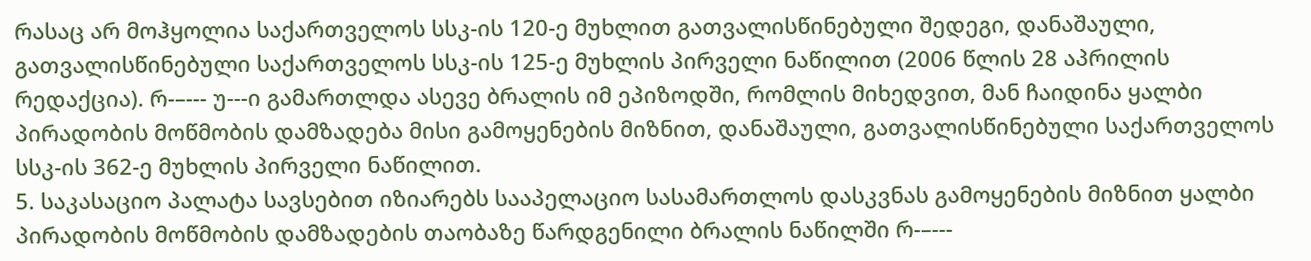რასაც არ მოჰყოლია საქართველოს სსკ-ის 120-ე მუხლით გათვალისწინებული შედეგი, დანაშაული, გათვალისწინებული საქართველოს სსკ-ის 125-ე მუხლის პირველი ნაწილით (2006 წლის 28 აპრილის რედაქცია). რ-–--- უ---ი გამართლდა ასევე ბრალის იმ ეპიზოდში, რომლის მიხედვით, მან ჩაიდინა ყალბი პირადობის მოწმობის დამზადება მისი გამოყენების მიზნით, დანაშაული, გათვალისწინებული საქართველოს სსკ-ის 362-ე მუხლის პირველი ნაწილით.
5. საკასაციო პალატა სავსებით იზიარებს სააპელაციო სასამართლოს დასკვნას გამოყენების მიზნით ყალბი პირადობის მოწმობის დამზადების თაობაზე წარდგენილი ბრალის ნაწილში რ-–---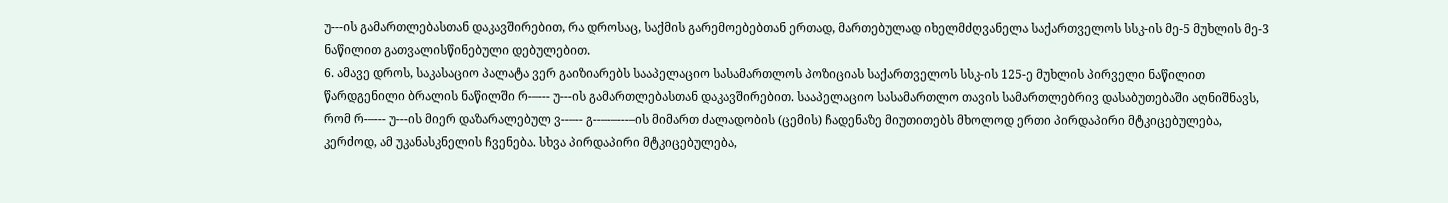უ---ის გამართლებასთან დაკავშირებით, რა დროსაც, საქმის გარემოებებთან ერთად, მართებულად იხელმძღვანელა საქართველოს სსკ-ის მე-5 მუხლის მე-3 ნაწილით გათვალისწინებული დებულებით.
6. ამავე დროს, საკასაციო პალატა ვერ გაიზიარებს სააპელაციო სასამართლოს პოზიციას საქართველოს სსკ-ის 125-ე მუხლის პირველი ნაწილით წარდგენილი ბრალის ნაწილში რ-–--- უ---ის გამართლებასთან დაკავშირებით. სააპელაციო სასამართლო თავის სამართლებრივ დასაბუთებაში აღნიშნავს, რომ რ-–--- უ---ის მიერ დაზარალებულ ვ--–-- გ--–-–---–ის მიმართ ძალადობის (ცემის) ჩადენაზე მიუთითებს მხოლოდ ერთი პირდაპირი მტკიცებულება, კერძოდ, ამ უკანასკნელის ჩვენება. სხვა პირდაპირი მტკიცებულება,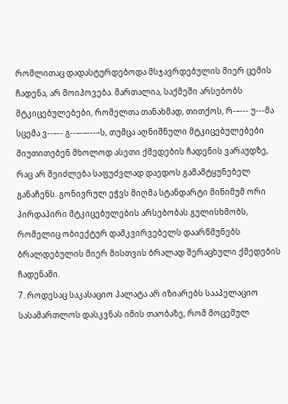რომლითაც დადასტურდებოდა მსჯავრდებულის მიერ ცემის ჩადენა, არ მოიპოვება. მართალია, საქმეში არსებობს მტკიცებულებები, რომელთა თანახმად, თითქოს, რ-–--- უ---მა სცემა ვ--–-- გ--–-–---–ს, თუმცა აღნიშნული მტკიცებულებები მიუთითებენ მხოლოდ ასეთი ქმედების ჩადენის ვარაუდზე, რაც არ შეიძლება საფუძვლად დაედოს გამამტყუნებელ განაჩენს. გონივრულ ეჭვს მიღმა სტანდარტი მინიმუმ ორი პირდაპირი მტკიცებულების არსებობას გულისხმობს, რომელიც ობიექტურ დამკვირვებელს დაარწმუნებს ბრალდებულის მიერ მისთვის ბრალად შერაცხული ქმედების ჩადენაში.
7. როდესაც საკასაციო პალატა არ იზიარებს სააპელაციო სასამართლოს დასკვნას იმის თაობაზე, რომ მოცემულ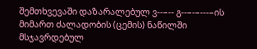შემთხვევაში დაზარალებულ ვ--–-- გ--–-–---–ის მიმართ ძალადობის (ცემის) ნაწილში მსჯავრდებულ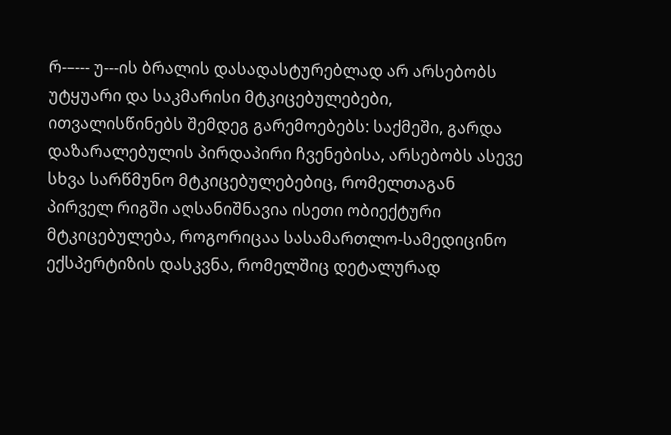რ-–--- უ---ის ბრალის დასადასტურებლად არ არსებობს უტყუარი და საკმარისი მტკიცებულებები, ითვალისწინებს შემდეგ გარემოებებს: საქმეში, გარდა დაზარალებულის პირდაპირი ჩვენებისა, არსებობს ასევე სხვა სარწმუნო მტკიცებულებებიც, რომელთაგან პირველ რიგში აღსანიშნავია ისეთი ობიექტური მტკიცებულება, როგორიცაა სასამართლო-სამედიცინო ექსპერტიზის დასკვნა, რომელშიც დეტალურად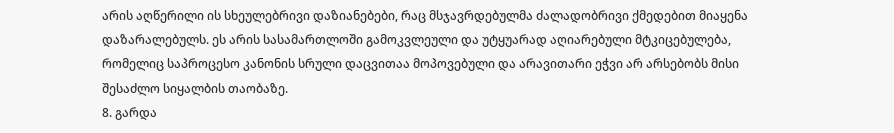არის აღწერილი ის სხეულებრივი დაზიანებები, რაც მსჯავრდებულმა ძალადობრივი ქმედებით მიაყენა დაზარალებულს. ეს არის სასამართლოში გამოკვლეული და უტყუარად აღიარებული მტკიცებულება, რომელიც საპროცესო კანონის სრული დაცვითაა მოპოვებული და არავითარი ეჭვი არ არსებობს მისი შესაძლო სიყალბის თაობაზე.
8. გარდა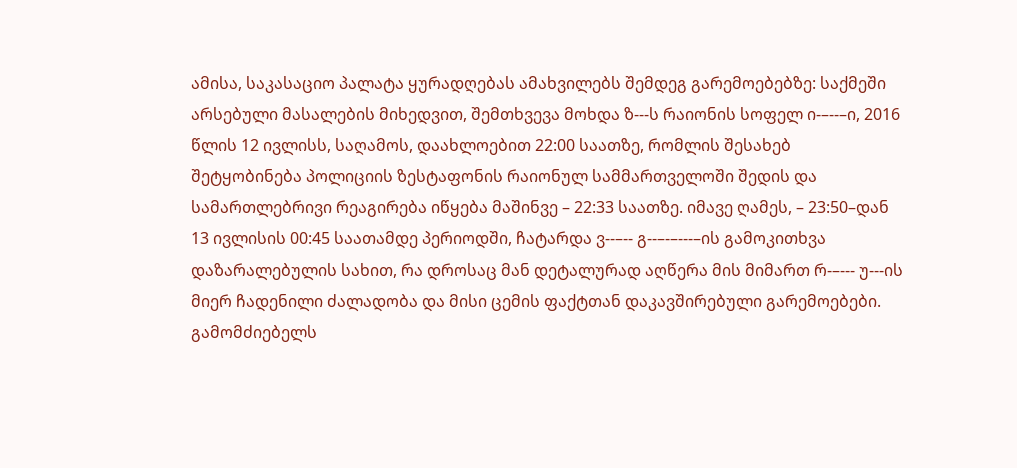ამისა, საკასაციო პალატა ყურადღებას ამახვილებს შემდეგ გარემოებებზე: საქმეში არსებული მასალების მიხედვით, შემთხვევა მოხდა ზ---ს რაიონის სოფელ ი-–--–ი, 2016 წლის 12 ივლისს, საღამოს, დაახლოებით 22:00 საათზე, რომლის შესახებ შეტყობინება პოლიციის ზესტაფონის რაიონულ სამმართველოში შედის და სამართლებრივი რეაგირება იწყება მაშინვე – 22:33 საათზე. იმავე ღამეს, – 23:50–დან 13 ივლისის 00:45 საათამდე პერიოდში, ჩატარდა ვ--–-- გ--–-–---–ის გამოკითხვა დაზარალებულის სახით, რა დროსაც მან დეტალურად აღწერა მის მიმართ რ-–--- უ---ის მიერ ჩადენილი ძალადობა და მისი ცემის ფაქტთან დაკავშირებული გარემოებები. გამომძიებელს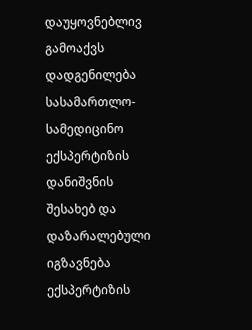დაუყოვნებლივ გამოაქვს დადგენილება სასამართლო-სამედიცინო ექსპერტიზის დანიშვნის შესახებ და დაზარალებული იგზავნება ექსპერტიზის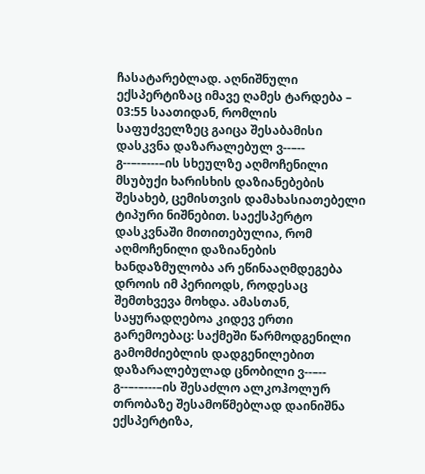ჩასატარებლად. აღნიშნული ექსპერტიზაც იმავე ღამეს ტარდება – 03:55 საათიდან, რომლის საფუძველზეც გაიცა შესაბამისი დასკვნა დაზარალებულ ვ--–-- გ--–-–---–ის სხეულზე აღმოჩენილი მსუბუქი ხარისხის დაზიანებების შესახებ, ცემისთვის დამახასიათებელი ტიპური ნიშნებით. საექსპერტო დასკვნაში მითითებულია, რომ აღმოჩენილი დაზიანების ხანდაზმულობა არ ეწინააღმდეგება დროის იმ პერიოდს, როდესაც შემთხვევა მოხდა. ამასთან, საყურადღებოა კიდევ ერთი გარემოებაც: საქმეში წარმოდგენილი გამომძიებლის დადგენილებით დაზარალებულად ცნობილი ვ--–-- გ--–-–---–ის შესაძლო ალკოჰოლურ თრობაზე შესამოწმებლად დაინიშნა ექსპერტიზა,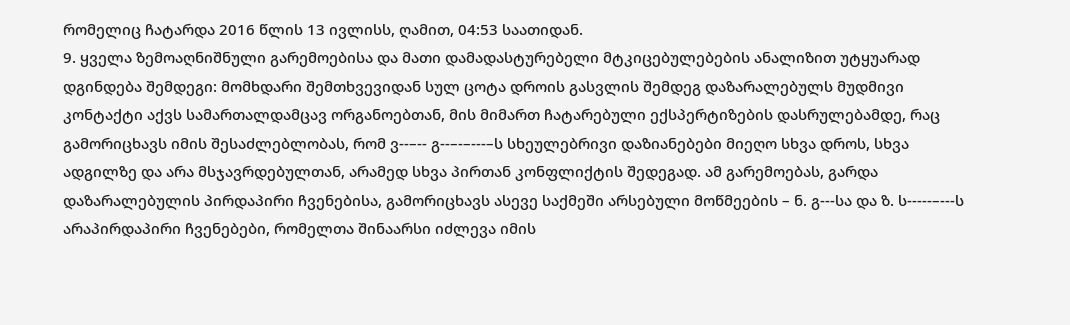რომელიც ჩატარდა 2016 წლის 13 ივლისს, ღამით, 04:53 საათიდან.
9. ყველა ზემოაღნიშნული გარემოებისა და მათი დამადასტურებელი მტკიცებულებების ანალიზით უტყუარად დგინდება შემდეგი: მომხდარი შემთხვევიდან სულ ცოტა დროის გასვლის შემდეგ დაზარალებულს მუდმივი კონტაქტი აქვს სამართალდამცავ ორგანოებთან, მის მიმართ ჩატარებული ექსპერტიზების დასრულებამდე, რაც გამორიცხავს იმის შესაძლებლობას, რომ ვ--–-- გ--–-–---–ს სხეულებრივი დაზიანებები მიეღო სხვა დროს, სხვა ადგილზე და არა მსჯავრდებულთან, არამედ სხვა პირთან კონფლიქტის შედეგად. ამ გარემოებას, გარდა დაზარალებულის პირდაპირი ჩვენებისა, გამორიცხავს ასევე საქმეში არსებული მოწმეების – ნ. გ---სა და ზ. ს-----–---ს არაპირდაპირი ჩვენებები, რომელთა შინაარსი იძლევა იმის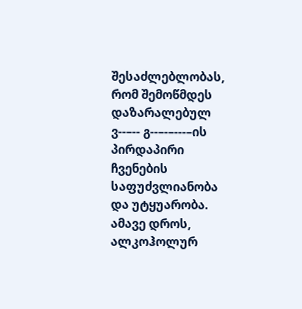შესაძლებლობას, რომ შემოწმდეს დაზარალებულ ვ--–-- გ--–-–---–ის პირდაპირი ჩვენების საფუძვლიანობა და უტყუარობა. ამავე დროს, ალკოჰოლურ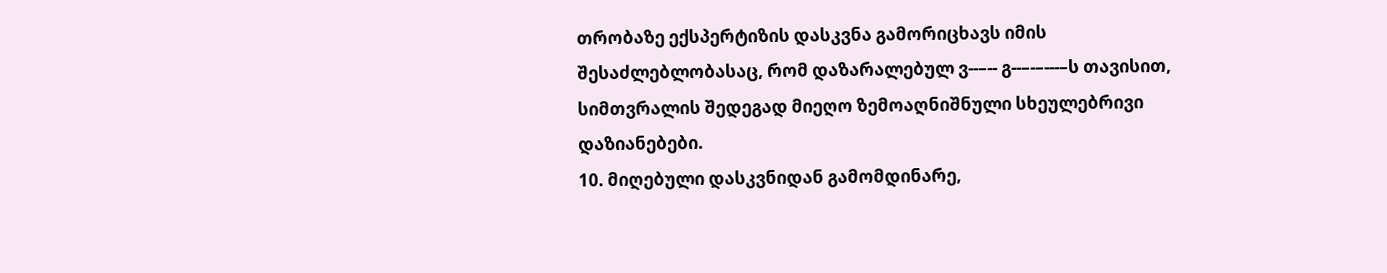თრობაზე ექსპერტიზის დასკვნა გამორიცხავს იმის შესაძლებლობასაც, რომ დაზარალებულ ვ--–-- გ--–-–---–ს თავისით, სიმთვრალის შედეგად მიეღო ზემოაღნიშნული სხეულებრივი დაზიანებები.
10. მიღებული დასკვნიდან გამომდინარე,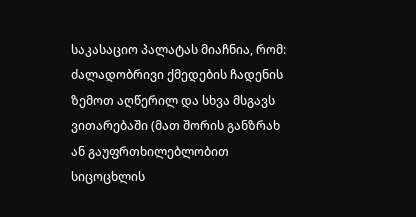საკასაციო პალატას მიაჩნია, რომ: ძალადობრივი ქმედების ჩადენის ზემოთ აღწერილ და სხვა მსგავს ვითარებაში (მათ შორის განზრახ ან გაუფრთხილებლობით სიცოცხლის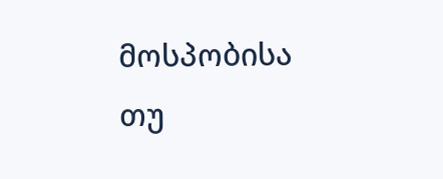მოსპობისა თუ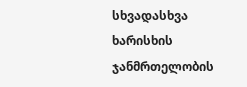სხვადასხვა ხარისხის ჯანმრთელობის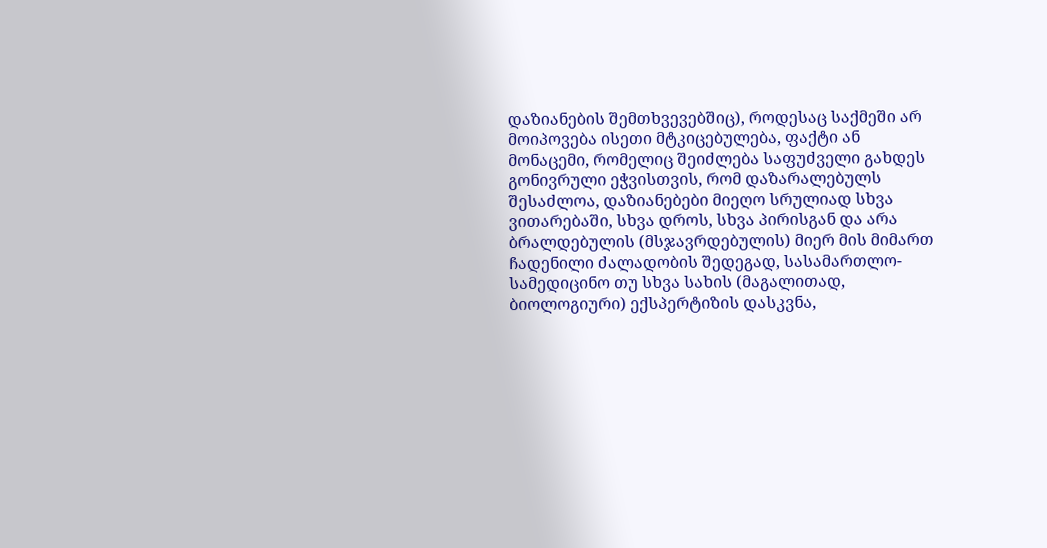დაზიანების შემთხვევებშიც), როდესაც საქმეში არ მოიპოვება ისეთი მტკიცებულება, ფაქტი ან მონაცემი, რომელიც შეიძლება საფუძველი გახდეს გონივრული ეჭვისთვის, რომ დაზარალებულს შესაძლოა, დაზიანებები მიეღო სრულიად სხვა ვითარებაში, სხვა დროს, სხვა პირისგან და არა ბრალდებულის (მსჯავრდებულის) მიერ მის მიმართ ჩადენილი ძალადობის შედეგად, სასამართლო-სამედიცინო თუ სხვა სახის (მაგალითად, ბიოლოგიური) ექსპერტიზის დასკვნა,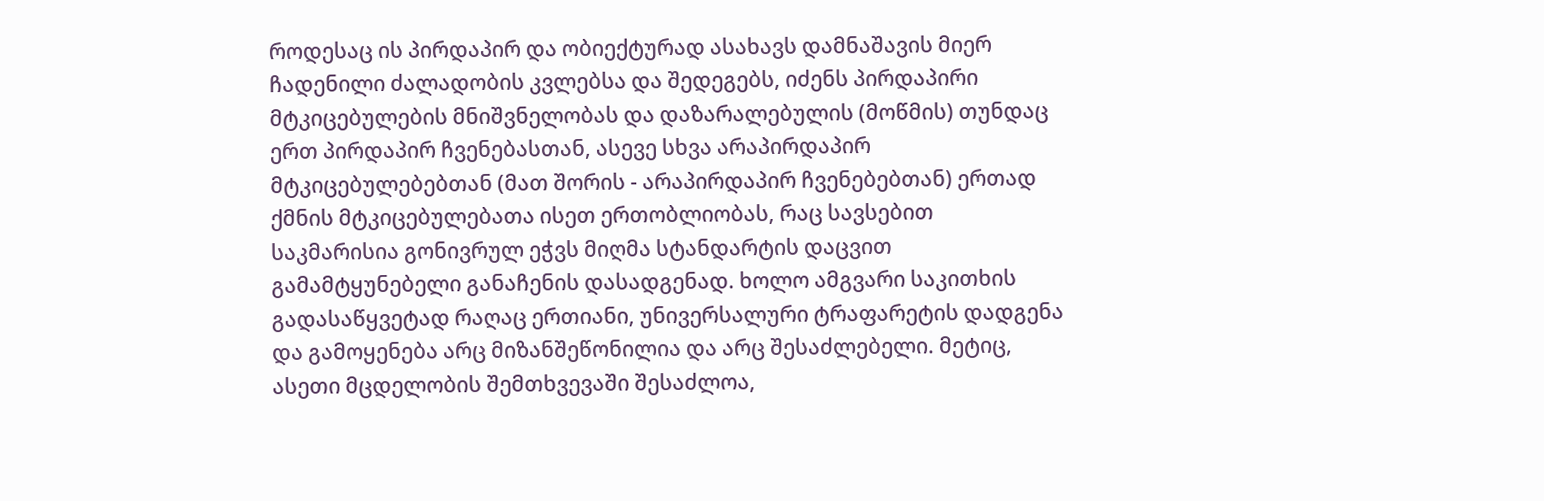როდესაც ის პირდაპირ და ობიექტურად ასახავს დამნაშავის მიერ ჩადენილი ძალადობის კვლებსა და შედეგებს, იძენს პირდაპირი მტკიცებულების მნიშვნელობას და დაზარალებულის (მოწმის) თუნდაც ერთ პირდაპირ ჩვენებასთან, ასევე სხვა არაპირდაპირ მტკიცებულებებთან (მათ შორის - არაპირდაპირ ჩვენებებთან) ერთად ქმნის მტკიცებულებათა ისეთ ერთობლიობას, რაც სავსებით საკმარისია გონივრულ ეჭვს მიღმა სტანდარტის დაცვით გამამტყუნებელი განაჩენის დასადგენად. ხოლო ამგვარი საკითხის გადასაწყვეტად რაღაც ერთიანი, უნივერსალური ტრაფარეტის დადგენა და გამოყენება არც მიზანშეწონილია და არც შესაძლებელი. მეტიც, ასეთი მცდელობის შემთხვევაში შესაძლოა,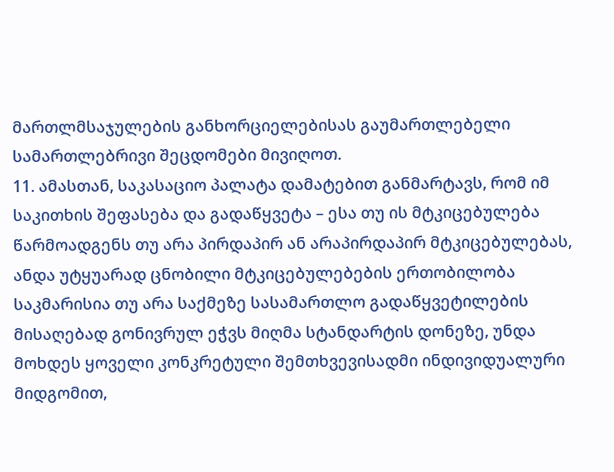მართლმსაჯულების განხორციელებისას გაუმართლებელი სამართლებრივი შეცდომები მივიღოთ.
11. ამასთან, საკასაციო პალატა დამატებით განმარტავს, რომ იმ საკითხის შეფასება და გადაწყვეტა – ესა თუ ის მტკიცებულება წარმოადგენს თუ არა პირდაპირ ან არაპირდაპირ მტკიცებულებას, ანდა უტყუარად ცნობილი მტკიცებულებების ერთობილობა საკმარისია თუ არა საქმეზე სასამართლო გადაწყვეტილების მისაღებად გონივრულ ეჭვს მიღმა სტანდარტის დონეზე, უნდა მოხდეს ყოველი კონკრეტული შემთხვევისადმი ინდივიდუალური მიდგომით,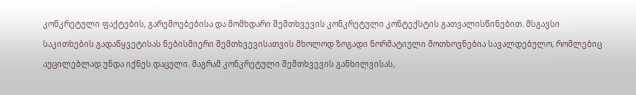კონკრეტული ფაქტების, გარემოებებისა და მომხდარი შემთხვევის კონკრეტული კონტექსტის გათვალისწინებით. მსგავსი საკითხების გადაწყვეტისას ნებისმიერი შემთხვევისათვის მხოლოდ ზოგადი ნორმატიული მოთხოვნებია სავალდებულო, რომლებიც აუცილებლად უნდა იქნეს დაცული. მაგრამ კონკრეტული შემთხვევის განხილვისას,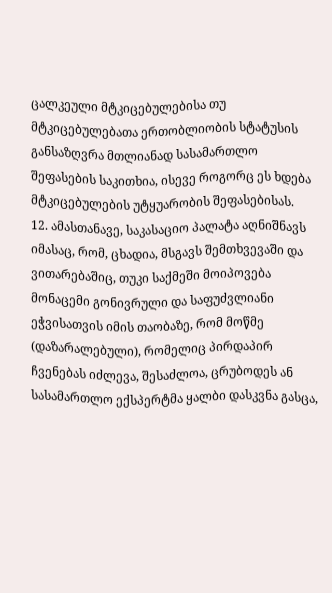ცალკეული მტკიცებულებისა თუ მტკიცებულებათა ერთობლიობის სტატუსის განსაზღვრა მთლიანად სასამართლო შეფასების საკითხია, ისევე როგორც ეს ხდება მტკიცებულების უტყუარობის შეფასებისას.
12. ამასთანავე, საკასაციო პალატა აღნიშნავს იმასაც, რომ, ცხადია, მსგავს შემთხვევაში და ვითარებაშიც, თუკი საქმეში მოიპოვება მონაცემი გონივრული და საფუძვლიანი ეჭვისათვის იმის თაობაზე, რომ მოწმე (დაზარალებული), რომელიც პირდაპირ ჩვენებას იძლევა, შესაძლოა, ცრუბოდეს ან სასამართლო ექსპერტმა ყალბი დასკვნა გასცა,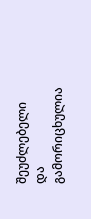შეუძლებელი და გამორიცხულია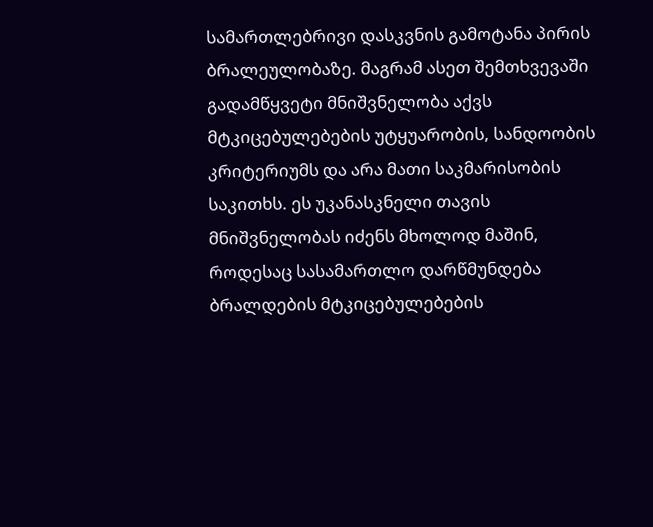სამართლებრივი დასკვნის გამოტანა პირის ბრალეულობაზე. მაგრამ ასეთ შემთხვევაში გადამწყვეტი მნიშვნელობა აქვს მტკიცებულებების უტყუარობის, სანდოობის კრიტერიუმს და არა მათი საკმარისობის საკითხს. ეს უკანასკნელი თავის მნიშვნელობას იძენს მხოლოდ მაშინ, როდესაც სასამართლო დარწმუნდება ბრალდების მტკიცებულებების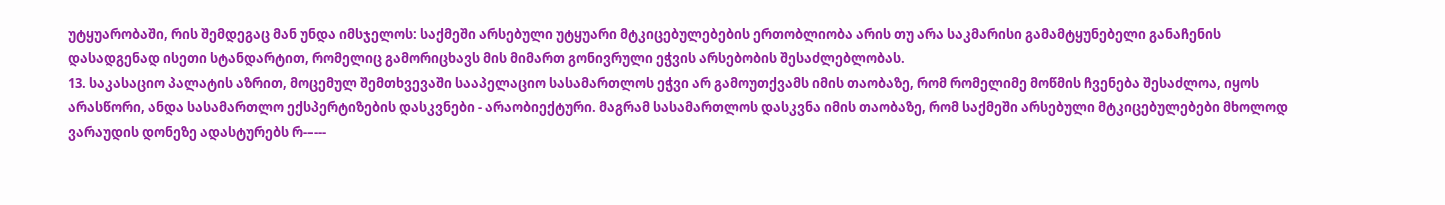უტყუარობაში, რის შემდეგაც მან უნდა იმსჯელოს: საქმეში არსებული უტყუარი მტკიცებულებების ერთობლიობა არის თუ არა საკმარისი გამამტყუნებელი განაჩენის დასადგენად ისეთი სტანდარტით, რომელიც გამორიცხავს მის მიმართ გონივრული ეჭვის არსებობის შესაძლებლობას.
13. საკასაციო პალატის აზრით, მოცემულ შემთხვევაში სააპელაციო სასამართლოს ეჭვი არ გამოუთქვამს იმის თაობაზე, რომ რომელიმე მოწმის ჩვენება შესაძლოა, იყოს არასწორი, ანდა სასამართლო ექსპერტიზების დასკვნები - არაობიექტური. მაგრამ სასამართლოს დასკვნა იმის თაობაზე, რომ საქმეში არსებული მტკიცებულებები მხოლოდ ვარაუდის დონეზე ადასტურებს რ-–---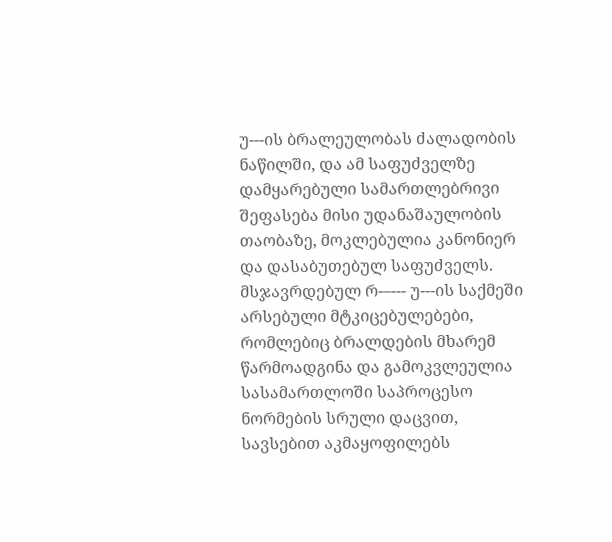უ---ის ბრალეულობას ძალადობის ნაწილში, და ამ საფუძველზე დამყარებული სამართლებრივი შეფასება მისი უდანაშაულობის თაობაზე, მოკლებულია კანონიერ და დასაბუთებულ საფუძველს. მსჯავრდებულ რ-–--- უ---ის საქმეში არსებული მტკიცებულებები, რომლებიც ბრალდების მხარემ წარმოადგინა და გამოკვლეულია სასამართლოში საპროცესო ნორმების სრული დაცვით, სავსებით აკმაყოფილებს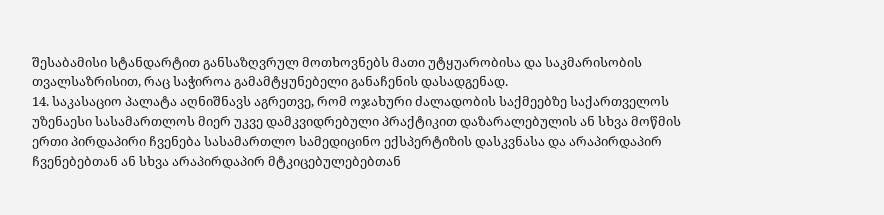შესაბამისი სტანდარტით განსაზღვრულ მოთხოვნებს მათი უტყუარობისა და საკმარისობის თვალსაზრისით, რაც საჭიროა გამამტყუნებელი განაჩენის დასადგენად.
14. საკასაციო პალატა აღნიშნავს აგრეთვე, რომ ოჯახური ძალადობის საქმეებზე საქართველოს უზენაესი სასამართლოს მიერ უკვე დამკვიდრებული პრაქტიკით დაზარალებულის ან სხვა მოწმის ერთი პირდაპირი ჩვენება სასამართლო სამედიცინო ექსპერტიზის დასკვნასა და არაპირდაპირ ჩვენებებთან ან სხვა არაპირდაპირ მტკიცებულებებთან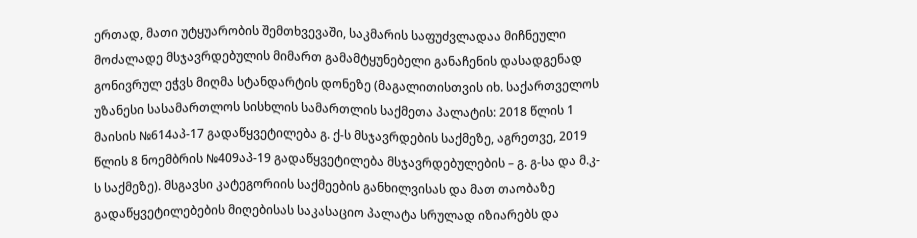ერთად, მათი უტყუარობის შემთხვევაში, საკმარის საფუძვლადაა მიჩნეული მოძალადე მსჯავრდებულის მიმართ გამამტყუნებელი განაჩენის დასადგენად გონივრულ ეჭვს მიღმა სტანდარტის დონეზე (მაგალითისთვის იხ. საქართველოს უზანესი სასამართლოს სისხლის სამართლის საქმეთა პალატის: 2018 წლის 1 მაისის №614აპ-17 გადაწყვეტილება გ. ქ-ს მსჯავრდების საქმეზე, აგრეთვე, 2019 წლის 8 ნოემბრის №409აპ-19 გადაწყვეტილება მსჯავრდებულების – გ. გ-სა და მ.კ-ს საქმეზე). მსგავსი კატეგორიის საქმეების განხილვისას და მათ თაობაზე გადაწყვეტილებების მიღებისას საკასაციო პალატა სრულად იზიარებს და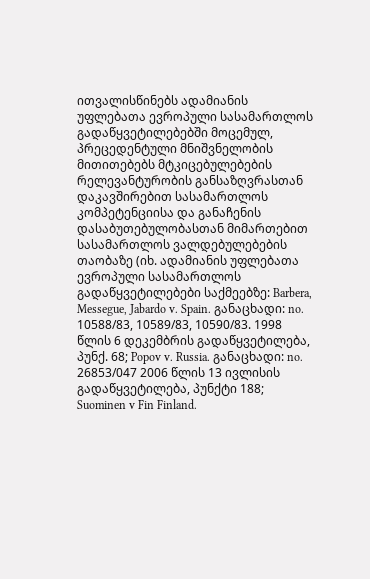ითვალისწინებს ადამიანის უფლებათა ევროპული სასამართლოს გადაწყვეტილებებში მოცემულ, პრეცედენტული მნიშვნელობის მითითებებს მტკიცებულებების რელევანტურობის განსაზღვრასთან დაკავშირებით სასამართლოს კომპეტენციისა და განაჩენის დასაბუთებულობასთან მიმართებით სასამართლოს ვალდებულებების თაობაზე (იხ. ადამიანის უფლებათა ევროპული სასამართლოს გადაწყვეტილებები საქმეებზე: Barbera, Messegue, Jabardo v. Spain. განაცხადი: no. 10588/83, 10589/83, 10590/83. 1998 წლის 6 დეკემბრის გადაწყვეტილება, პუნქ. 68; Popov v. Russia. განაცხადი: no. 26853/047 2006 წლის 13 ივლისის გადაწყვეტილება, პუნქტი 188; Suominen v Fin Finland.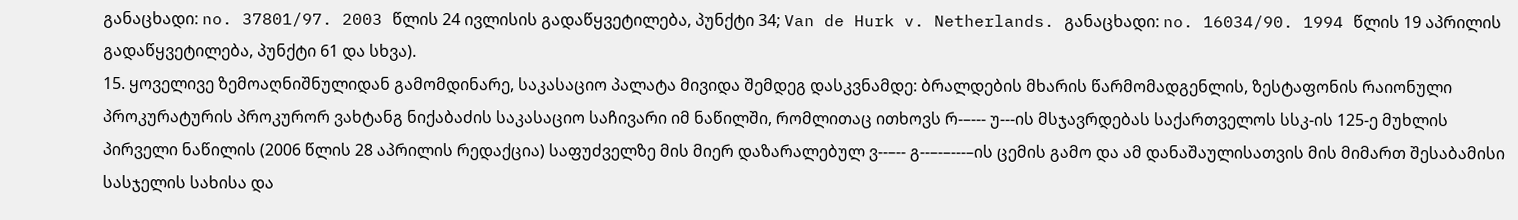განაცხადი: no. 37801/97. 2003 წლის 24 ივლისის გადაწყვეტილება, პუნქტი 34; Van de Hurk v. Netherlands. განაცხადი: no. 16034/90. 1994 წლის 19 აპრილის გადაწყვეტილება, პუნქტი 61 და სხვა).
15. ყოველივე ზემოაღნიშნულიდან გამომდინარე, საკასაციო პალატა მივიდა შემდეგ დასკვნამდე: ბრალდების მხარის წარმომადგენლის, ზესტაფონის რაიონული პროკურატურის პროკურორ ვახტანგ ნიქაბაძის საკასაციო საჩივარი იმ ნაწილში, რომლითაც ითხოვს რ-–--- უ---ის მსჯავრდებას საქართველოს სსკ-ის 125-ე მუხლის პირველი ნაწილის (2006 წლის 28 აპრილის რედაქცია) საფუძველზე მის მიერ დაზარალებულ ვ--–-- გ--–-–---–ის ცემის გამო და ამ დანაშაულისათვის მის მიმართ შესაბამისი სასჯელის სახისა და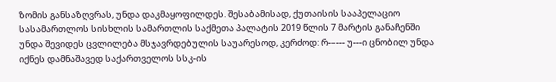ზომის განსაზღვრას, უნდა დაკმაყოფილდეს. შესაბამისად, ქუთაისის სააპელაციო სასამართლოს სისხლის სამართლის საქმეთა პალატის 2019 წლის 7 მარტის განაჩენში უნდა შევიდეს ცვლილება მსჯავრდებულის საუარესოდ, კერძოდ: რ-–--- უ---ი ცნობილ უნდა იქნეს დამნაშავედ საქართველოს სსკ-ის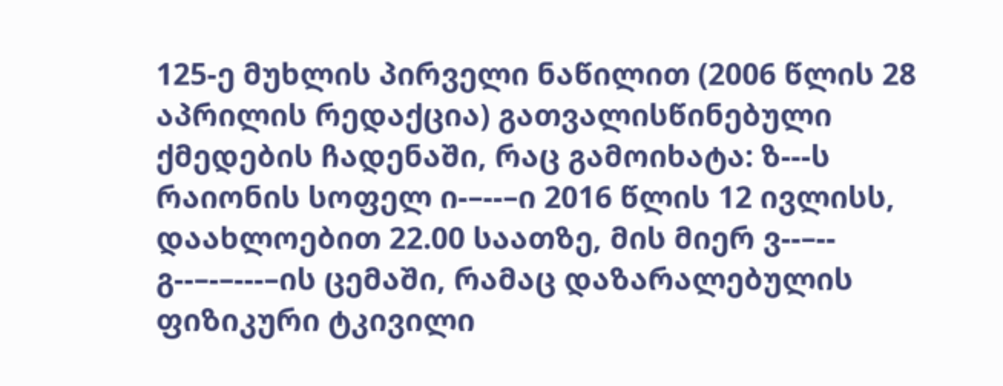125-ე მუხლის პირველი ნაწილით (2006 წლის 28 აპრილის რედაქცია) გათვალისწინებული ქმედების ჩადენაში, რაც გამოიხატა: ზ---ს რაიონის სოფელ ი-–--–ი 2016 წლის 12 ივლისს, დაახლოებით 22.00 საათზე, მის მიერ ვ--–-- გ--–-–---–ის ცემაში, რამაც დაზარალებულის ფიზიკური ტკივილი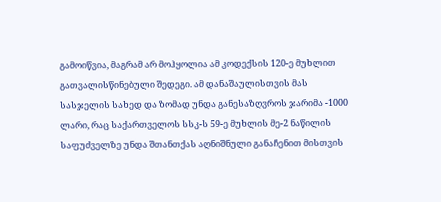გამოიწვია, მაგრამ არ მოჰყოლია ამ კოდექსის 120-ე მუხლით გათვალისწინებული შედეგი. ამ დანაშაულისთვის მას სასჯელის სახედ და ზომად უნდა განესაზღვროს ჯარიმა -1000 ლარი, რაც საქართველოს სსკ-ს 59-ე მუხლის მე-2 ნაწილის საფუძველზე უნდა შთანთქას აღნიშნული განაჩენით მისთვის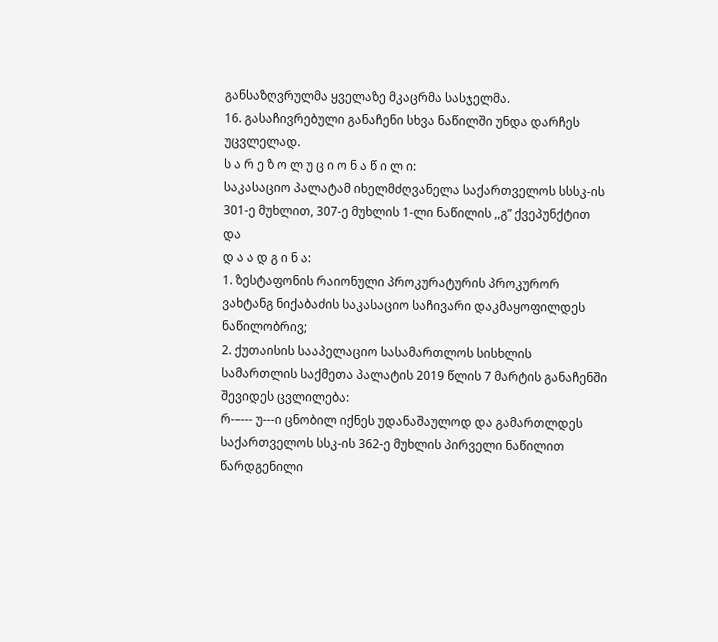განსაზღვრულმა ყველაზე მკაცრმა სასჯელმა.
16. გასაჩივრებული განაჩენი სხვა ნაწილში უნდა დარჩეს უცვლელად.
ს ა რ ე ზ ო ლ უ ც ი ო ნ ა წ ი ლ ი:
საკასაციო პალატამ იხელმძღვანელა საქართველოს სსსკ-ის 301-ე მუხლით, 307-ე მუხლის 1-ლი ნაწილის ,,გ” ქვეპუნქტით და
დ ა ა დ გ ი ნ ა:
1. ზესტაფონის რაიონული პროკურატურის პროკურორ ვახტანგ ნიქაბაძის საკასაციო საჩივარი დაკმაყოფილდეს ნაწილობრივ;
2. ქუთაისის სააპელაციო სასამართლოს სისხლის სამართლის საქმეთა პალატის 2019 წლის 7 მარტის განაჩენში შევიდეს ცვლილება:
რ-–--- უ---ი ცნობილ იქნეს უდანაშაულოდ და გამართლდეს საქართველოს სსკ-ის 362-ე მუხლის პირველი ნაწილით წარდგენილი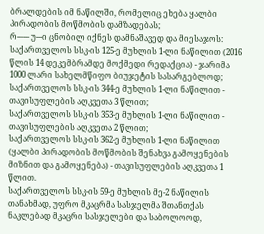ბრალდების იმ ნაწილში, რომელიც ეხება ყალბი პირადობის მოწმობის დამზადებას;
რ-–--- უ---ი ცნობილ იქნეს დამნაშავედ და მიესაჯოს:
საქართველოს სსკ-ის 125-ე მუხლის 1-ლი ნაწილით (2016 წლის 14 დეკემბრამდე მოქმედი რედაქცია) - ჯარიმა 1000 ლარი სახელმწიფო ბიუჯეტის სასარგებლოდ;
საქართველოს სსკ-ის 344-ე მუხლის 1-ლი ნაწილით - თავისუფლების აღკვეთა 3 წლით;
საქართველოს სსკ-ის 353-ე მუხლის 1-ლი ნაწილით - თავისუფლების აღკვეთა 2 წლით;
საქართველოს სსკ-ის 362-ე მუხლის 1-ლი ნაწილით (ყალბი პირადობის მოწმობის შენახვა გამოყენების მიზნით და გამოყენება) - თავისუფლების აღკვეთა 1 წლით.
საქართველოს სსკ-ის 59-ე მუხლის მე-2 ნაწილის თანახმად, უფრო მკაცრმა სასჯელმა შთანთქას ნაკლებად მკაცრი სასჯელები და საბოლოოდ,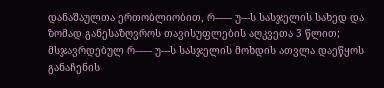დანაშაულთა ერთობლიობით, რ-–--- უ---ს სასჯელის სახედ და ზომად განესაზღვროს თავისუფლების აღკვეთა 3 წლით;
მსჯავრდებულ რ-–--- უ---ს სასჯელის მოხდის ათვლა დაეწყოს განაჩენის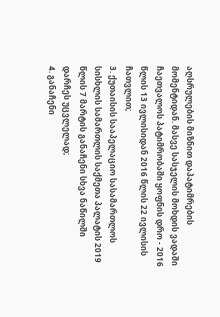აღსრულების მიზნით დაპატიმრების მომენტიდან. მასვე სასჯელის მოხდის ვადაში ჩაეთვალოს პატიმრობაში ყოფნის დრო - 2016 წლის 13 ივლისიდან 2016 წლის 22 ივლისის ჩათვლით;
3. ქუთაისის სააპელაციო სასამართლოს სისხლის სამართლის საქმეთა პალატის 2019 წლის 7 მარტის განაჩენი სხვა ნაწილში დარჩეს უცვლელად;
4. განაჩენი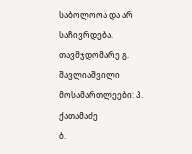საბოლოოა და არ საჩივრდება.
თავმჯდომარე გ. შავლიაშვილი
მოსამართლეები: პ. ქათამაძე
ბ.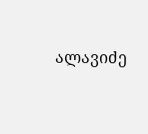ალავიძე